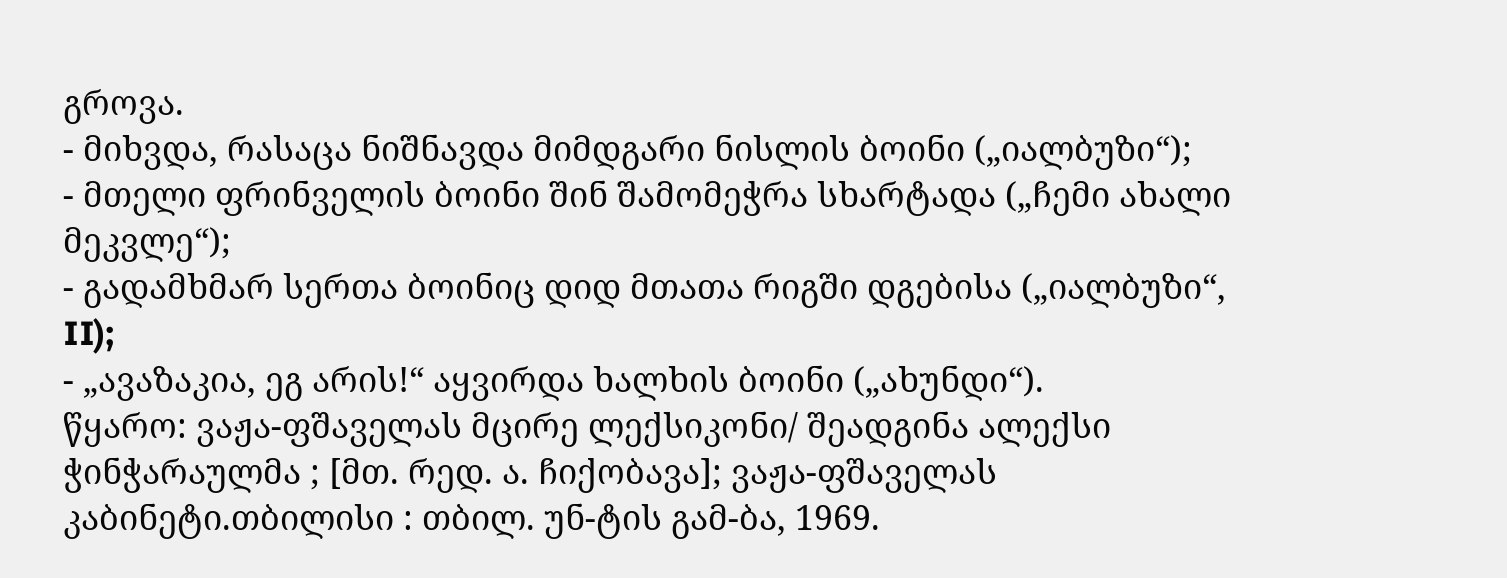გროვა.
- მიხვდა, რასაცა ნიშნავდა მიმდგარი ნისლის ბოინი („იალბუზი“);
- მთელი ფრინველის ბოინი შინ შამომეჭრა სხარტადა („ჩემი ახალი მეკვლე“);
- გადამხმარ სერთა ბოინიც დიდ მთათა რიგში დგებისა („იალბუზი“, II);
- „ავაზაკია, ეგ არის!“ აყვირდა ხალხის ბოინი („ახუნდი“).
წყარო: ვაჟა-ფშაველას მცირე ლექსიკონი/ შეადგინა ალექსი ჭინჭარაულმა ; [მთ. რედ. ა. ჩიქობავა]; ვაჟა-ფშაველას კაბინეტი.თბილისი : თბილ. უნ-ტის გამ-ბა, 1969.